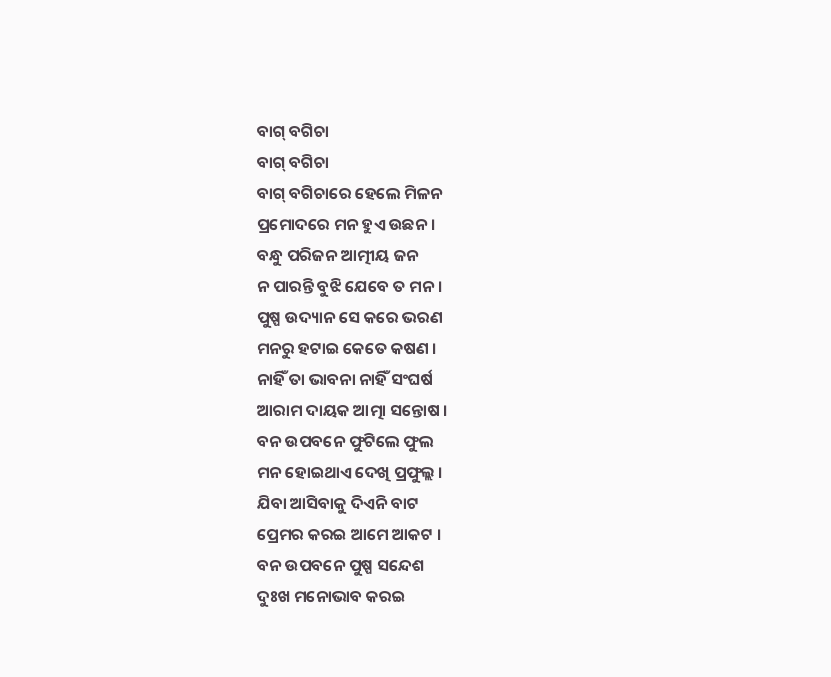ବାଗ୍ ବଗିଚା
ବାଗ୍ ବଗିଚା
ବାଗ୍ ବଗିଚାରେ ହେଲେ ମିଳନ
ପ୍ରମୋଦରେ ମନ ହୁଏ ଉଛନ ।
ବନ୍ଧୁ ପରିଜନ ଆତ୍ମୀୟ ଜନ
ନ ପାରନ୍ତି ବୁଝି ଯେବେ ତ ମନ ।
ପୁଷ୍ପ ଉଦ୍ୟାନ ସେ କରେ ଭରଣ
ମନରୁ ହଟାଇ କେତେ କଷଣ ।
ନାହିଁ ତା ଭାବନା ନାହିଁ ସଂଘର୍ଷ
ଆରାମ ଦାୟକ ଆତ୍ମା ସନ୍ତୋଷ ।
ବନ ଉପବନେ ଫୁଟିଲେ ଫୁଲ
ମନ ହୋଇଥାଏ ଦେଖି ପ୍ରଫୁଲ୍ଲ ।
ଯିବା ଆସିବାକୁ ଦିଏନି ବାଟ
ପ୍ରେମର କରଇ ଆମେ ଆକଟ ।
ବନ ଉପବନେ ପୁଷ୍ପ ସନ୍ଦେଶ
ଦୁଃଖ ମନୋଭାବ କରଇ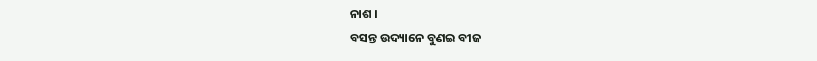ନାଶ ।
ବସନ୍ତ ଉଦ୍ୟାନେ ବୁଣଇ ବୀଜ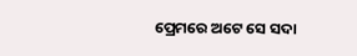ପ୍ରେମରେ ଅଟେ ସେ ସଦା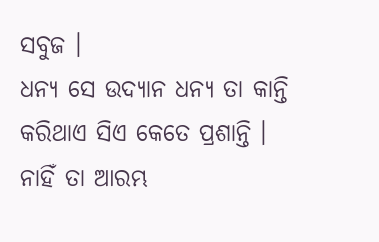ସବୁଜ ।
ଧନ୍ୟ ସେ ଉଦ୍ୟାନ ଧନ୍ୟ ତା କାନ୍ତି
କରିଥାଏ ସିଏ କେତେ ପ୍ରଶାନ୍ତି ।
ନାହିଁ ତା ଆରମ୍ଭ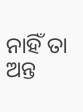ନାହିଁ ତା ଅନ୍ତ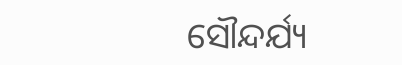ସୌନ୍ଦର୍ଯ୍ୟ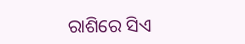ରାଶିରେ ସିଏ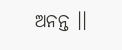ଅନନ୍ତ ।।